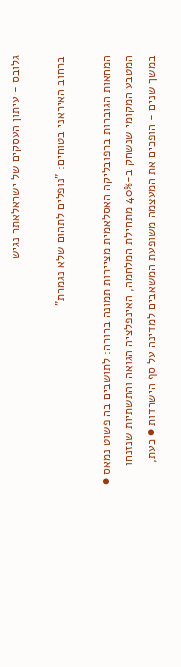גלובס - עיתון העסקים של ישראלאתר נגיש

ברחוב האיראני בטוחים: "נופלים לתהום שלא נגמרת"

המחאות הגוברות ברפובליקה האסלאמית מציירות תמונה ברורה: לתושבים בה פשוט נמאס ● המטבע המקומי שנשחק ב-40% מתחילת המלחמה, האינפלציה הגואה והתשתיות שנזנחו במשך שנים - הופכים את המעצמה משופעת המשאבים למדינה על סף הישרדות ● כעת,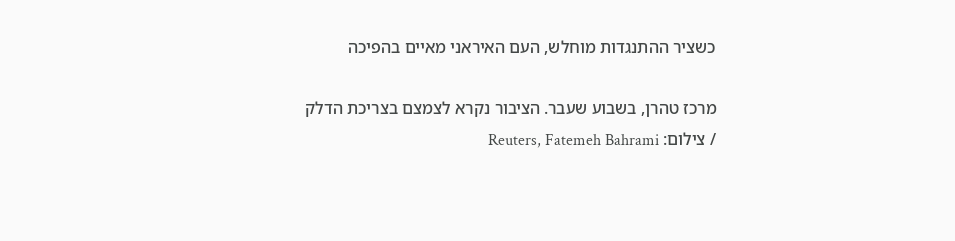כשציר ההתנגדות מוחלש, העם האיראני מאיים בהפיכה

מרכז טהרן, בשבוע שעבר. הציבור נקרא לצמצם בצריכת הדלק / צילום: Reuters, Fatemeh Bahrami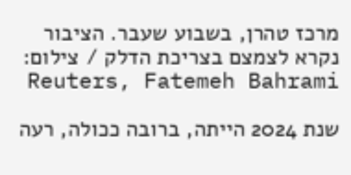מרכז טהרן, בשבוע שעבר. הציבור נקרא לצמצם בצריכת הדלק / צילום: Reuters, Fatemeh Bahrami

שנת 2024 הייתה, ברובה ככולה, רעה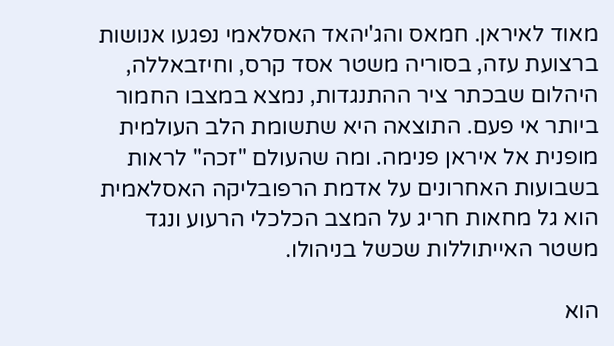מאוד לאיראן. חמאס והג'יהאד האסלאמי נפגעו אנושות ברצועת עזה, בסוריה משטר אסד קרס, וחיזבאללה, היהלום שבכתר ציר ההתנגדות, נמצא במצבו החמור ביותר אי פעם. התוצאה היא שתשומת הלב העולמית מופנית אל איראן פנימה. ומה שהעולם "זכה" לראות בשבועות האחרונים על אדמת הרפובליקה האסלאמית הוא גל מחאות חריג על המצב הכלכלי הרעוע ונגד משטר האייתוללות שכשל בניהולו.

הוא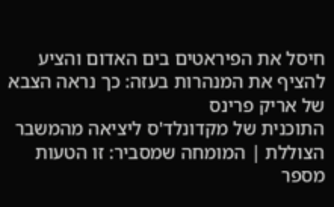חיסל את הפיראטים בים האדום והציע להציף את המנהרות בעזה: כך נראה הצבא של אריק פרינס
התוכנית של מקדונלד'ס ליציאה מהמשבר
הצוללת | המומחה שמסביר: זו הטעות מספר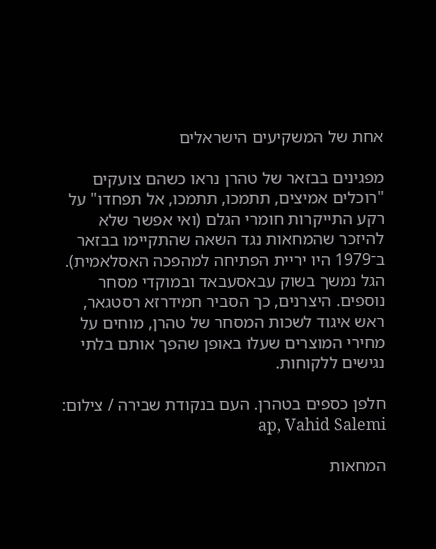אחת של המשקיעים הישראלים

מפגינים בבזאר של טהרן נראו כשהם צועקים "רוכלים אמיצים, תתמכו, תתמכו, אל תפחדו" על רקע התייקרות חומרי הגלם (ואי אפשר שלא להיזכר שהמחאות נגד השאה שהתקיימו בבזאר ב־1979 היו יריית הפתיחה למהפכה האסלאמית). הגל נמשך בשוק עבאסעבאד ובמוקדי מסחר נוספים. היצרנים, כך הסביר חמידרזא רסטגאר, ראש איגוד לשכות המסחר של טהרן, מוחים על מחירי המוצרים שעלו באופן שהפך אותם בלתי נגישים ללקוחות.

חלפן כספים בטהרן. העם בנקודת שבירה / צילום: ap, Vahid Salemi

המחאות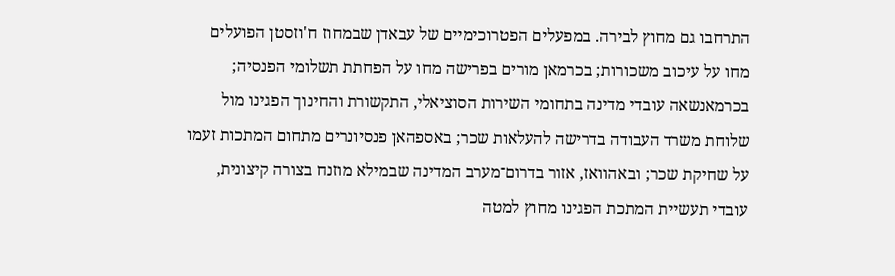התרחבו גם מחוץ לבירה. במפעלים הפטרוכימיים של עבאדן שבמחוז ח'וזסטן הפועלים מחו על עיכוב משכורות; בכרמאן מורים בפרישה מחו על הפחתת תשלומי הפנסיה; בכרמאנשאה עובדי מדינה בתחומי השירות הסוציאלי, התקשורת והחינוך הפגינו מול שלוחת משרד העבודה בדרישה להעלאות שכר; באספהאן פנסיונרים מתחום המתכות זעמו על שחיקת שכר; ובאהוואז, אזור בדרום־מערב המדינה שבמילא מוזנח בצורה קיצונית, עובדי תעשיית המתכת הפגינו מחוץ למטה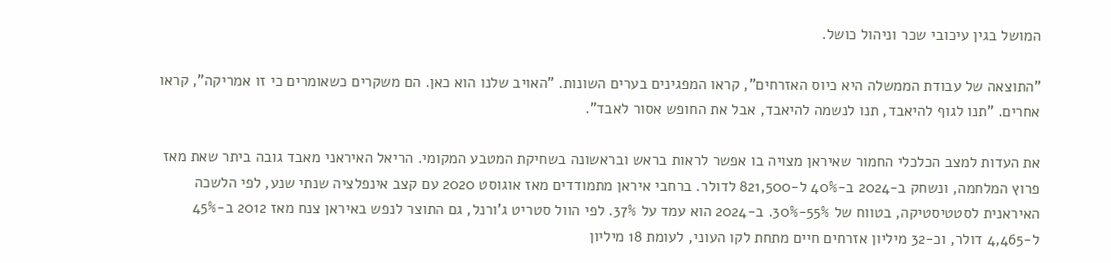המושל בגין עיכובי שכר וניהול כושל.

"התוצאה של עבודת הממשלה היא כיוס האזרחים", קראו המפגינים בערים השונות. "האויב שלנו הוא כאן. הם משקרים כשאומרים כי זו אמריקה", קראו אחרים. "תנו לגוף להיאבד, תנו לנשמה להיאבד, אבל את החופש אסור לאבד".

את העדות למצב הכלכלי החמור שאיראן מצויה בו אפשר לראות בראש ובראשונה בשחיקת המטבע המקומי. הריאל האיראני מאבד גובה ביתר שאת מאז פרוץ המלחמה, ונשחק ב-2024 ב-40% ל-821,500 לדולר. ברחבי איראן מתמודדים מאז אוגוסט 2020 עם קצב אינפלציה שנתי שנע, לפי הלשכה האיראנית לסטטיסטיקה, בטווח של 55%-30%. ב-2024 הוא עמד על 37%. לפי הוול סטריט ג'ורנל, גם התוצר לנפש באיראן צנח מאז 2012 ב-45% ל-4,465 דולר, וכ-32 מיליון אזרחים חיים מתחת לקו העוני, לעומת 18 מיליון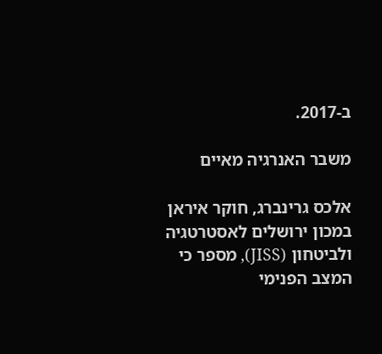ב-2017.

משבר האנרגיה מאיים

אלכס גרינברג, חוקר איראן במכון ירושלים לאסטרטגיה ולביטחון (JISS), מספר כי המצב הפנימי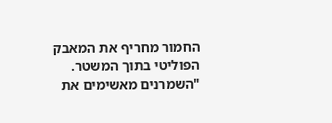החמור מחריף את המאבק הפוליטי בתוך המשטר. "השמרנים מאשימים את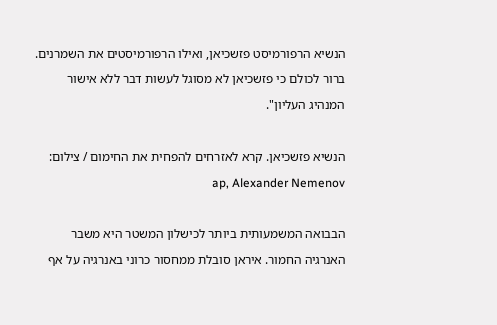הנשיא הרפורמיסט פזשכיאן, ואילו הרפורמיסטים את השמרנים. ברור לכולם כי פזשכיאן לא מסוגל לעשות דבר ללא אישור המנהיג העליון".

הנשיא פזשכיאן. קרא לאזרחים להפחית את החימום / צילום: ap, Alexander Nemenov

הבבואה המשמעותית ביותר לכישלון המשטר היא משבר האנרגיה החמור. איראן סובלת ממחסור כרוני באנרגיה על אף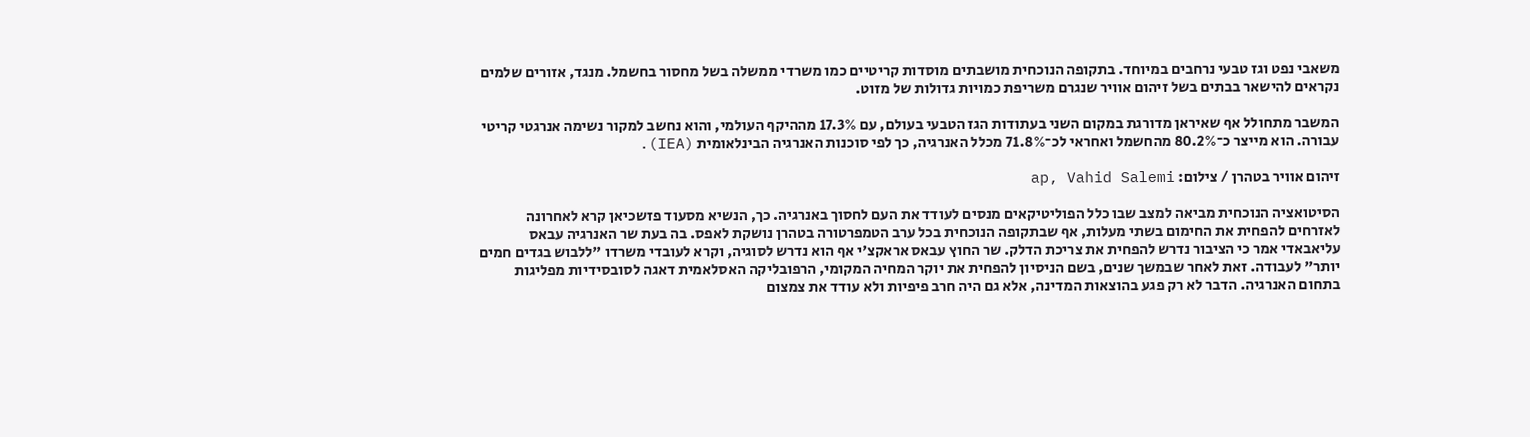משאבי נפט וגז טבעי נרחבים במיוחד. בתקופה הנוכחית מושבתים מוסדות קריטיים כמו משרדי ממשלה בשל מחסור בחשמל. מנגד, אזורים שלמים נקראים להישאר בבתים בשל זיהום אוויר שנגרם משריפת כמויות גדולות של מזוט.

המשבר מתחולל אף שאיראן מדורגת במקום השני בעתודות הגז הטבעי בעולם, עם 17.3% מההיקף העולמי, והוא נחשב למקור נשימה אנרגטי קריטי עבורה. הוא מייצר כ־80.2% מהחשמל ואחראי לכ־71.8% מכלל האנרגיה, כך לפי סוכנות האנרגיה הבינלאומית (IEA).

זיהום אוויר בטהרן / צילום: ap, Vahid Salemi

הסיטואציה הנוכחית מביאה למצב שבו כלל הפוליטיקאים מנסים לעודד את העם לחסוך באנרגיה. כך, הנשיא מסעוד פזשכיאן קרא לאחרונה לאזרחים להפחית את החימום בשתי מעלות, אף שבתקופה הנוכחית בכל ערב הטמפרטורה בטהרן נושקת לאפס. בה בעת שר האנרגיה עבאס עליאבאדי אמר כי הציבור נדרש להפחית את צריכת הדלק. שר החוץ עבאס אראקצ'י אף הוא נדרש לסוגיה, וקרא לעובדי משרדו "ללבוש בגדים חמים יותר" לעבודה. זאת לאחר שבמשך שנים, בשם הניסיון להפחית את יוקר המחיה המקומי, הרפובליקה האסלאמית דאגה לסובסידיות מפליגות בתחום האנרגיה. הדבר לא רק פגע בהוצאות המדינה, אלא גם היה חרב פיפיות ולא עודד את צמצום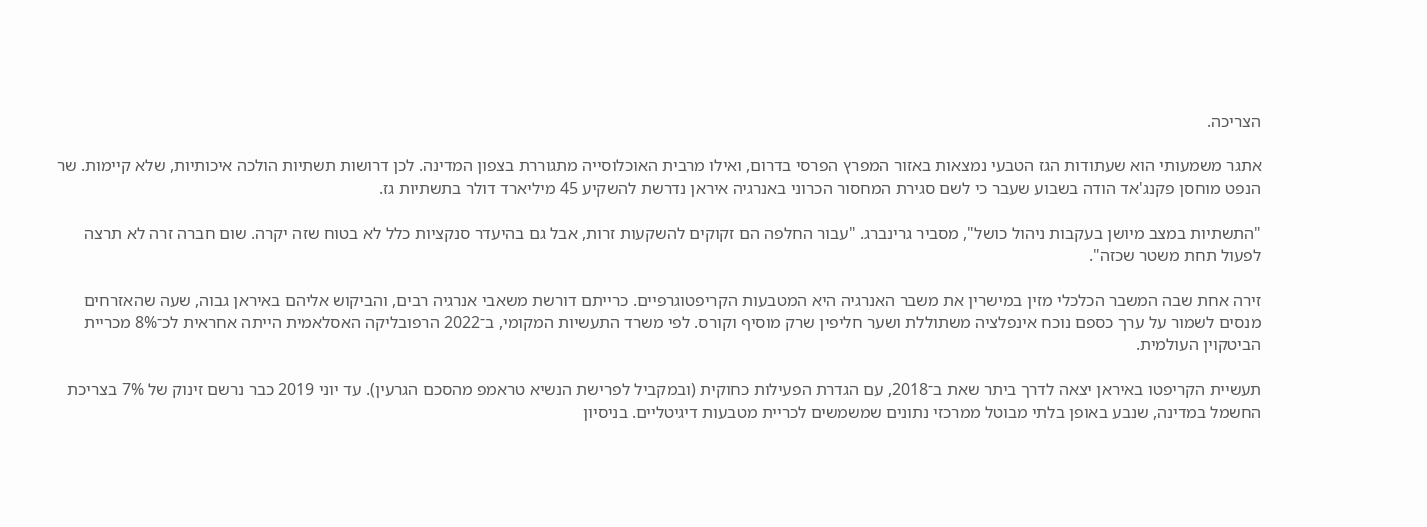הצריכה.

אתגר משמעותי הוא שעתודות הגז הטבעי נמצאות באזור המפרץ הפרסי בדרום, ואילו מרבית האוכלוסייה מתגוררת בצפון המדינה. לכן דרושות תשתיות הולכה איכותיות, שלא קיימות. שר הנפט מוחסן פקנג'אד הודה בשבוע שעבר כי לשם סגירת המחסור הכרוני באנרגיה איראן נדרשת להשקיע 45 מיליארד דולר בתשתיות גז.

"התשתיות במצב מיושן בעקבות ניהול כושל", מסביר גרינברג. "עבור החלפה הם זקוקים להשקעות זרות, אבל גם בהיעדר סנקציות כלל לא בטוח שזה יקרה. שום חברה זרה לא תרצה לפעול תחת משטר שכזה".

זירה אחת שבה המשבר הכלכלי מזין במישרין את משבר האנרגיה היא המטבעות הקריפטוגרפיים. כרייתם דורשת משאבי אנרגיה רבים, והביקוש אליהם באיראן גבוה, שעה שהאזרחים מנסים לשמור על ערך כספם נוכח אינפלציה משתוללת ושער חליפין שרק מוסיף וקורס. לפי משרד התעשיות המקומי, ב־2022 הרפובליקה האסלאמית הייתה אחראית לכ־8% מכריית הביטקוין העולמית.

תעשיית הקריפטו באיראן יצאה לדרך ביתר שאת ב־2018, עם הגדרת הפעילות כחוקית (ובמקביל לפרישת הנשיא טראמפ מהסכם הגרעין). עד יוני 2019 כבר נרשם זינוק של 7% בצריכת החשמל במדינה, שנבע באופן בלתי מבוטל ממרכזי נתונים שמשמשים לכריית מטבעות דיגיטליים. בניסיון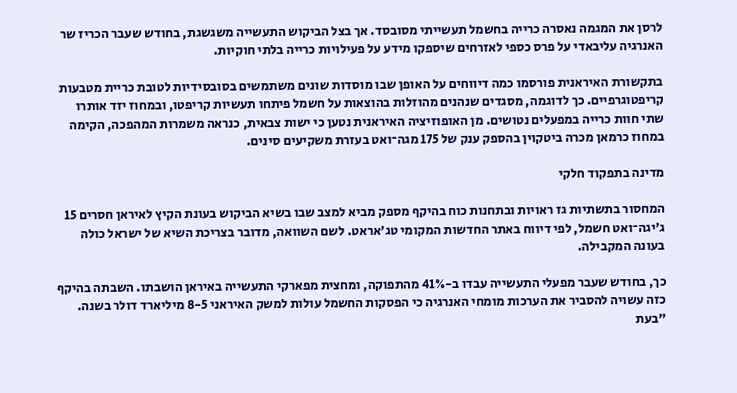לרסן את המגמה נאסרה כרייה בחשמל תעשייתי מסובסד. אך בצל הביקוש התעשייה משגשגת, בחודש שעבר הכריז שר האנרגיה עליבאדי על פרס כספי לאזרחים שיספקו מידע על פעילויות כרייה בלתי חוקיות.

בתקשורת האיראנית פורסמו כמה דיווחים על האופן שבו מוסדות שונים משתמשים בסובסידיות לטובת כריית מטבעות קריפטוגרפיים. כך לדוגמה, מסגדים שנהנים מהוזלות בהוצאות על חשמל פיתחו תעשיות קריפטו, ובמחוז יזד אותרו שתי חוות כרייה במפעלים נטושים. מן האופוזיציה האיראנית נטען כי ישות צבאית, כנראה משמרות המהפכה, הקימה במחוז כרמאן מכרה ביטקוין בהספק ענק של 175 מגה־ואט בעזרת משקיעים סינים.

מדינה בתפקוד חלקי

המחסור בתשתיות גז ראויות ובתחנות כוח בהיקף מספק מביא למצב שבו בשיא הביקוש בעונת הקיץ לאיראן חסרים 15 ג'יגה־ואט חשמל, לפי דיווח באתר החדשות המקומי טג'אראט. לשם השוואה, מדובר בצריכת השיא של ישראל כולה בעונה המקבילה.

כך, בחודש שעבר מפעלי התעשייה עבדו ב-41% מהתפוקה, ומחצית מפארקי התעשייה באיראן הושבתו. השבתה בהיקף כזה עשויה להסביר את הערכות מומחי האנרגיה כי הפסקות החשמל עולות למשק האיראני 8-5 מיליארד דולר בשנה. "בעת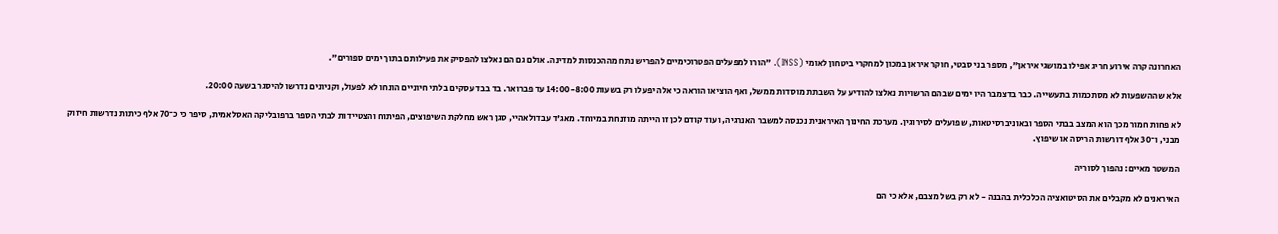האחרונה קרה אירוע חריג אפילו במושגי איראן", מספר בני סבטי, חוקר איראן במכון למחקרי ביטחון לאומי (INSS). "הורו למפעלים הפטרוכימיים להפריש נתח מההכנסות למדינה. אולם גם הם נאלצו להפסיק את פעילותם בתוך ימים ספורים".

אלא שההשפעות לא מסתכמות בתעשייה. כבר בדצמבר היו ימים שבהם הרשויות נאלצו להודיע על השבתת מוסדות ממשל, ואף הוציאו הוראה כי אלה יפעלו רק בשעות 14:00-8:00 עד פברואר. בד בבד עסקים בלתי חיוניים הונחו לא לפעול, וקניונים נדרשו להיסגר בשעה 20:00.

לא פחות חמור מכך הוא המצב בבתי הספר ובאוניברסיטאות, שפועלים לסירוגין. מערכת החינוך האיראנית נכנסה למשבר האנרגיה, ועוד קודם לכן זו הייתה מוזנחת במיוחד. מאג'ד עבדולאהיי, סגן ראש מחלקת השיפוצים, הפיתוח והצטיידות לבתי הספר ברפובליקה האסלאמית, סיפר כי כ־70 אלף כיתות נדרשות חיזוק מבני, ו־30 אלף דורשות הריסה או שיפוץ.

המשטר מאיים: נהפוך לסוריה

האיראנים לא מקבלים את הסיטואציה הכלכלית בהבנה - לא רק בשל מצבם, אלא כי הם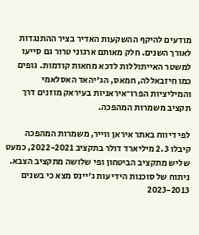מודעים להיקף ההשקעות האדיר בציר ההתנגדות לאורך השנים. חלק מאותם ארגוני טרור גם סייעו למשטר האייתוללות לדכא מחאות קודמות. גופים כמו חיזבאללה, חמאס, הג'יהאד האסלאמי והמיליציות הפרו־איראניות בעיראק מוזנים דרך תקציב משמרות המהפכה.

לפי דיווח באתר איראן ווייר, משמרות המהפכה קיבלו 2.3 מיליארד דולר בתקציב 2022-2021, כמעט שליש מתקציב הביטחון ופי שלושה מתקציב הצבא. ניתוח של סוכנות הידיעות ג'יינס מצא כי בשנים 2023-2013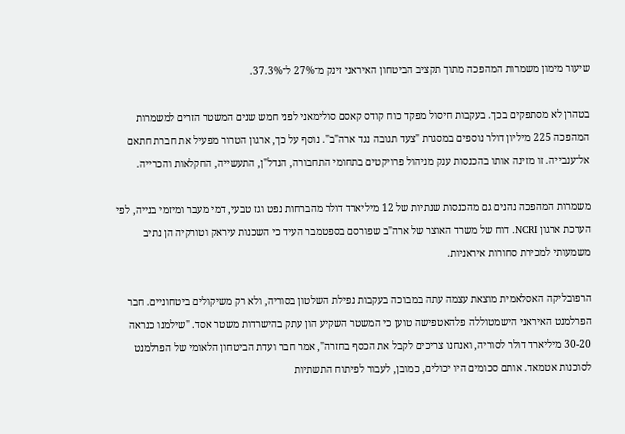שיעור מימון משמרות המהפכה מתוך תקציב הביטחון האיראני זינק מ־27% ל־37.3%.

בטהרן לא מסתפקים בכך. בעקבות חיסול מפקד כוח קודס קאסם סולימאני לפני חמש שנים המשטר הזרים למשמרות המהפכה 225 מיליון דולר נוספים במסגרת "צעד תגובה נגד ארה"ב". נוסף על כך, ארגון הטרור מפעיל את חברת חתאם אל־ענבייה. זו מזינה אותו בהכנסות ענק מניהול פרויקטים בתחומי התחבורה, הנדל"ן, התעשייה, החקלאות והכרייה.

משמרות המהפכה נהנים גם מהכנסות שנתיות של 12 מיליארד דולר מהברחות נפט וגז טבעי, דמי מעבר ומיזמי בנייה, לפי הערכת ארגון NCRI. דוח של משרד האוצר של ארה"ב שפורסם בספטמבר העיד כי השכנות עיראק וטורקיה הן נתיב משמעותי למכירת סחורות איראניות.

הרפובליקה האסלאמית מוצאת עצמה עתה במבוכה בעקבות נפילת השלטון בסוריה, ולא רק משיקולים ביטחוניים. חבר הפרלמנט האיראני הישמטוללה פלהאטפישה טוען כי המשטר השקיע הון עתק בהישרדות משטר אסד. "שילמנו כנראה 30-20 מיליארד דולר לסוריה, ואנחנו צריכים לקבל את הכסף בחזרה", אמר חבר ועדת הביטחון הלאומי של הפרלמנט לסוכנות אטמאד. אותם סכומים היו יכולים, כמובן, לעבור לפיתוח התשתיות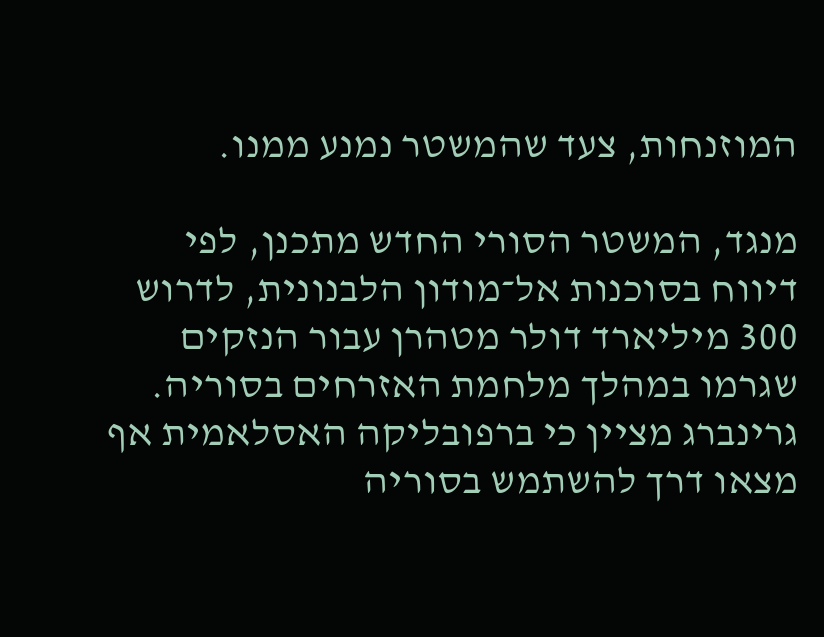המוזנחות, צעד שהמשטר נמנע ממנו.

מנגד, המשטר הסורי החדש מתכנן, לפי דיווח בסוכנות אל־מודון הלבנונית, לדרוש 300 מיליארד דולר מטהרן עבור הנזקים שגרמו במהלך מלחמת האזרחים בסוריה. גרינברג מציין כי ברפובליקה האסלאמית אף מצאו דרך להשתמש בסוריה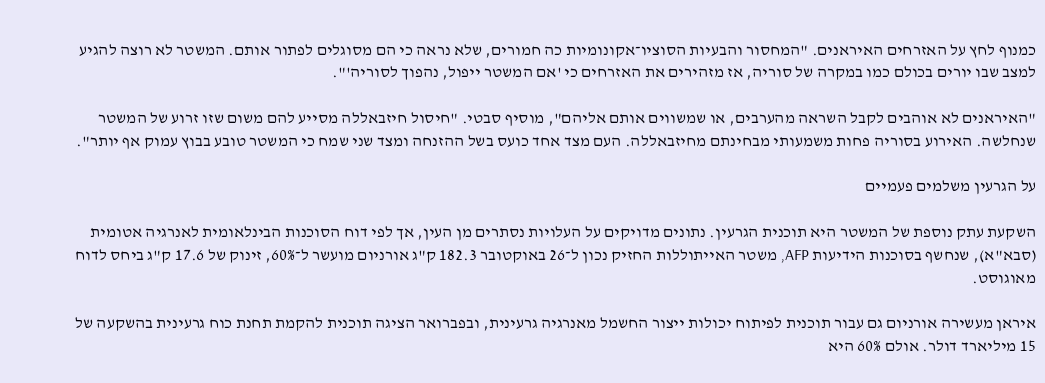כמנוף לחץ על האזרחים האיראנים. "המחסור והבעיות הסוציו־אקונומיות כה חמורים, שלא נראה כי הם מסוגלים לפתור אותם. המשטר לא רוצה להגיע למצב שבו יורים בכולם כמו במקרה של סוריה, אז מזהירים את האזרחים כי 'אם המשטר ייפול, נהפוך לסוריה'".

"האיראנים לא אוהבים לקבל השראה מהערבים, או שמשווים אותם אליהם", מוסיף סבטי. "חיסול חיזבאללה מסייע להם משום שזו זרוע של המשטר שנחלשה. האירוע בסוריה פחות משמעותי מבחינתם מחיזבאללה. העם מצד אחד כועס בשל ההזנחה ומצד שני שמח כי המשטר טובע בבוץ עמוק אף יותר".

על הגרעין משלמים פעמיים

השקעת עתק נוספת של המשטר היא תוכנית הגרעין. נתונים מדויקים על העלויות נסתרים מן העין, אך לפי דוח הסוכנות הבינלאומית לאנרגיה אטומית (סבא"א), שנחשף בסוכנות הידיעות AFP, משטר האייתוללות החזיק נכון ל־26 באוקטובר 182.3 ק"ג אורניום מועשר ל־60%, זינוק של 17.6 ק"ג ביחס לדוח מאוגוסט.

איראן מעשירה אורניום גם עבור תוכנית לפיתוח יכולות ייצור החשמל מאנרגיה גרעינית, ובפברואר הציגה תוכנית להקמת תחנת כוח גרעינית בהשקעה של 15 מיליארד דולר. אולם 60% היא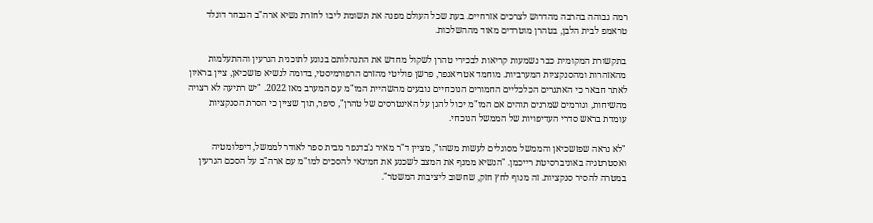רמה גבוהה בהרבה מהדרוש לצרכים אזרחיים. בעת שכל העולם מפנה את תשומת ליבו לחזרת נשיא ארה"ב הנבחר דונלד טראמפ לבית הלבן, בטהרן מוטרדים מאוד מההשלכות.

בתקשורת המקומית כבר נשמעות קריאות לבכירי טהרן לשקול מחדש את התנהלותם בנוגע לתוכנית הגרעין וההתעלמות מהאזהרות ומהסנקציות המערביות. מוחמד אטריאנפר, פרשן פוליטי מהזרם הרפורמיסטי, בדומה לנשיא פזשכיאן, ציין בראיון לאתר חבאר כי האתגרים הכלכליים החמורים הנוכחיים נובעים מהשהיית המו"מ עם המערב מאז 2022. "יש רתיעה לא רצויה מהשיחות, וגורמים שמרנים תוהים אם המו"מ יכול להגן על האינטרסים של טהרן", סיפר, תוך שציין כי הסרת הסנקציות עומדת בראש סדרי העדיפויות של הממשל הנוכחי.

"לא נראה שפזשכיאן והממשל מסוגלים לעשות משהו", מציין ד"ר מאיר ג'בדנפר מבית ספר לאודר לממשל, דיפלומטיה ואסטרטגיה באוניברסיטת רייכמן. "הנשיא ממנף את המצב לשכנע את חמינאי להסכים למו"מ עם ארה"ב על הסכם הגרעין במטרה להסיר סנקציות. זה מנוף לחץ חזק, שחשוב ליציבות המשטר".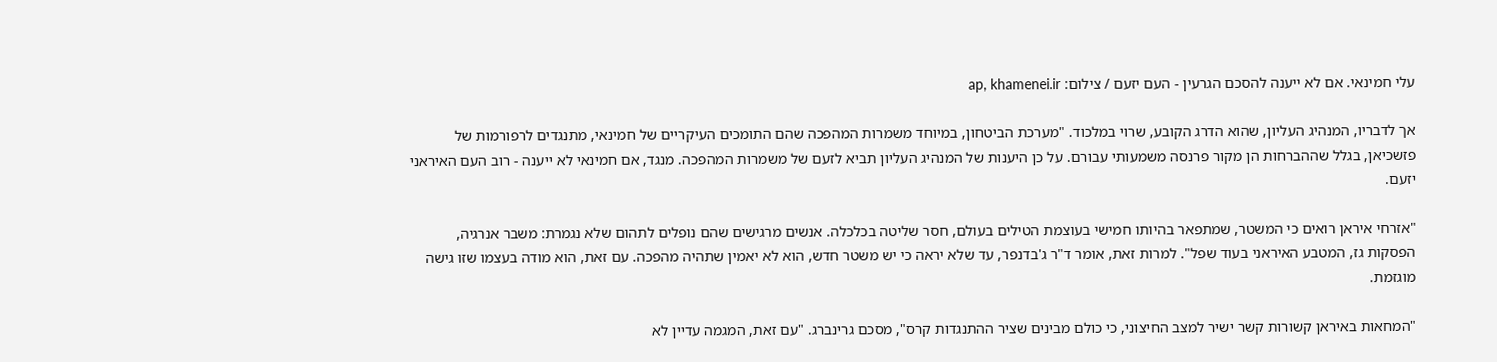עלי חמינאי. אם לא ייענה להסכם הגרעין - העם יזעם / צילום: ap, khamenei.ir

אך לדבריו, המנהיג העליון, שהוא הדרג הקובע, שרוי במלכוד. "מערכת הביטחון, במיוחד משמרות המהפכה שהם התומכים העיקריים של חמינאי, מתנגדים לרפורמות של פזשכיאן, בגלל שההברחות הן מקור פרנסה משמעותי עבורם. על כן היענות של המנהיג העליון תביא לזעם של משמרות המהפכה. מנגד, אם חמינאי לא ייענה - רוב העם האיראני יזעם.

"אזרחי איראן רואים כי המשטר, שמתפאר בהיותו חמישי בעוצמת הטילים בעולם, חסר שליטה בכלכלה. אנשים מרגישים שהם נופלים לתהום שלא נגמרת: משבר אנרגיה, הפסקות גז, המטבע האיראני בעוד שפל". למרות זאת, אומר ד"ר ג'בדנפר, עד שלא יראה כי יש משטר חדש, הוא לא יאמין שתהיה מהפכה. עם זאת, הוא מודה בעצמו שזו גישה מוגזמת.

"המחאות באיראן קשורות קשר ישיר למצב החיצוני, כי כולם מבינים שציר ההתנגדות קרס", מסכם גרינברג. "עם זאת, המגמה עדיין לא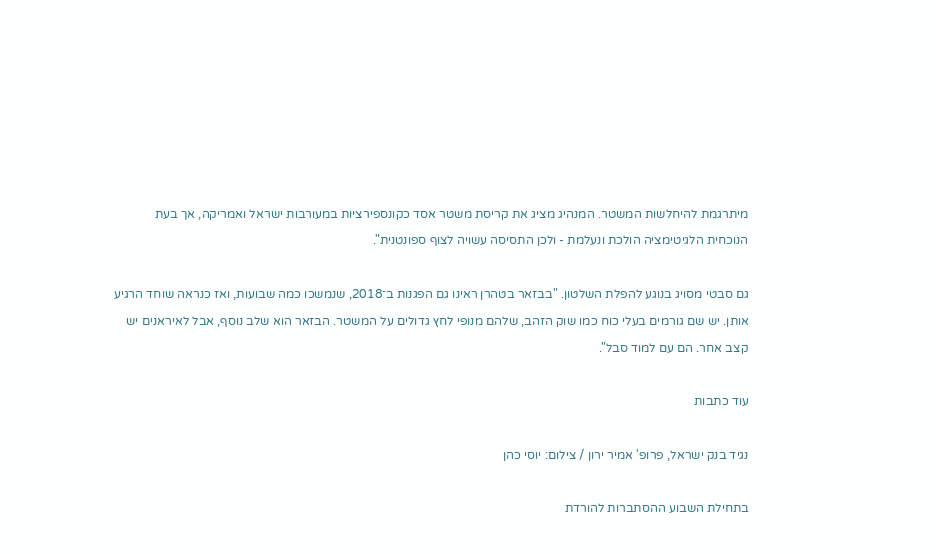מיתרגמת להיחלשות המשטר. המנהיג מציג את קריסת משטר אסד כקונספירציות במעורבות ישראל ואמריקה, אך בעת הנוכחית הלגיטימציה הולכת ונעלמת - ולכן התסיסה עשויה לצוף ספונטנית".

גם סבטי מסויג בנוגע להפלת השלטון. "בבזאר בטהרן ראינו גם הפגנות ב־2018, שנמשכו כמה שבועות, ואז כנראה שוחד הרגיע אותן. יש שם גורמים בעלי כוח כמו שוק הזהב, שלהם מנופי לחץ גדולים על המשטר. הבזאר הוא שלב נוסף, אבל לאיראנים יש קצב אחר. הם עם למוד סבל".

עוד כתבות

נגיד בנק ישראל, פרופ' אמיר ירון / צילום: יוסי כהן

בתחילת השבוע ההסתברות להורדת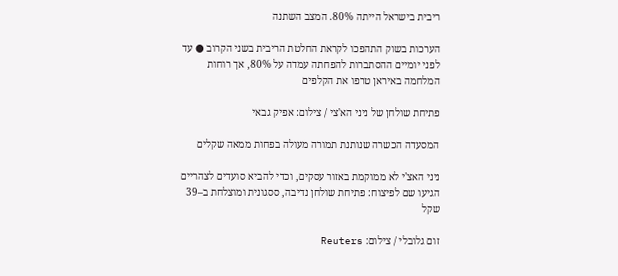ריבית בישראל הייתה 80%. המצב השתנה

הערכות בשוק התהפכו לקראת החלטת הריבית בשני הקרוב ● עד לפני יומיים ההסתברות להפחתה עמדה על 80%, אך רוחות המלחמה באיראן טרפו את הקלפים

פתיחת שולחן של ניני הא'צי / צילום: אפיק גבאי

המסעדה הכשרה שנותנת תמורה מעולה בפחות ממאה שקלים

ניני האצ'י לא ממוקמת באזור עסקים, וכדי להביא סועדים לצהריים הגיעו שם לפיצוח: פתיחת שולחן נדיבה, ססגונית ומוצלחת ב–39 שקל

זום גלובלי / צילום: Reuters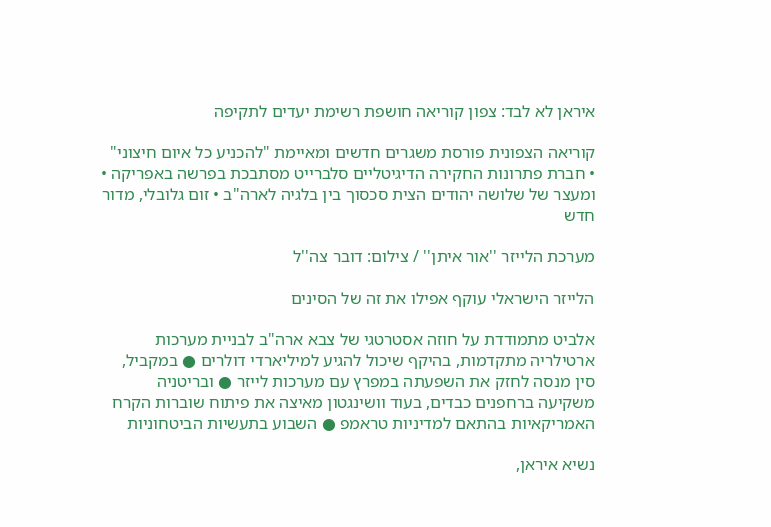איראן לא לבד: צפון קוריאה חושפת רשימת יעדים לתקיפה

קוריאה הצפונית פורסת משגרים חדשים ומאיימת "להכניע כל איום חיצוני" • חברת פתרונות החקירה הדיגיטליים סלברייט מסתבכת בפרשה באפריקה • ומעצר של שלושה יהודים הצית סכסוך בין בלגיה לארה"ב • זום גלובלי, מדור חדש

מערכת הלייזר ''אור איתן'' / צילום: דובר צה''ל

הלייזר הישראלי עוקף אפילו את זה של הסינים

אלביט מתמודדת על חוזה אסטרטגי של צבא ארה"ב לבניית מערכות ארטילריה מתקדמות, בהיקף שיכול להגיע למיליארדי דולרים ● במקביל, סין מנסה לחזק את השפעתה במפרץ עם מערכות לייזר ● ובריטניה משקיעה ברחפנים כבדים, בעוד וושינגטון מאיצה את פיתוח שוברות הקרח האמריקאיות בהתאם למדיניות טראמפ ● השבוע בתעשיות הביטחוניות

נשיא איראן,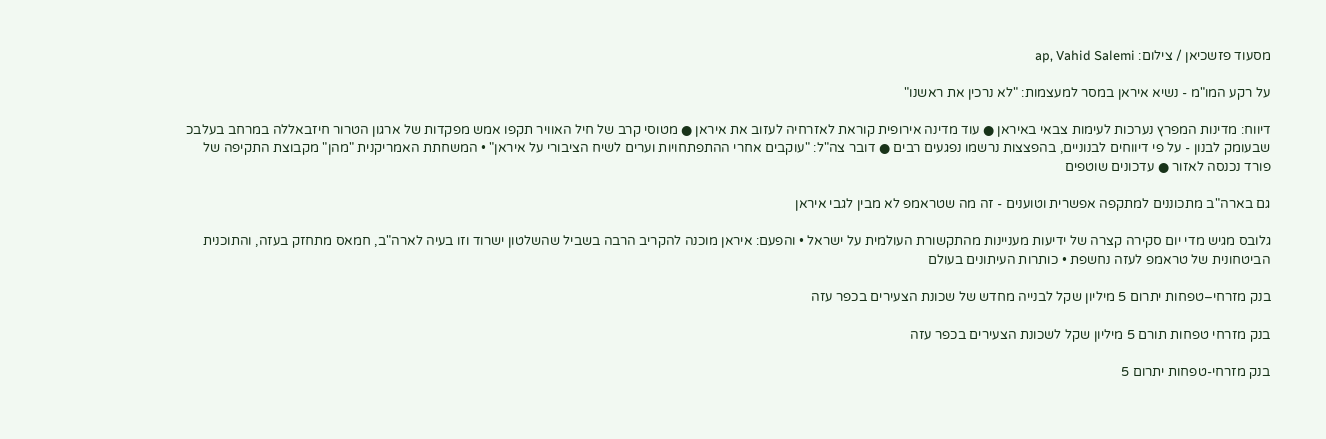מסעוד פזשכיאן / צילום: ap, Vahid Salemi

על רקע המו"מ - נשיא איראן במסר למעצמות: "לא נרכין את ראשנו"

דיווח: מדינות המפרץ נערכות לעימות צבאי באיראן ● עוד מדינה אירופית קוראת לאזרחיה לעזוב את איראן ● מטוסי קרב של חיל האוויר תקפו אמש מפקדות של ארגון הטרור חיזבאללה במרחב בעלבכ שבעומק לבנון - על פי דיווחים לבנוניים, בהפצצות נרשמו נפגעים רבים ● דובר צה"ל: "עוקבים אחרי ההתפתחויות וערים לשיח הציבורי על איראן" • המשחתת האמריקנית "מהן" מקבוצת התקיפה של פורד נכנסה לאזור ● עדכונים שוטפים

גם בארה"ב מתכוננים למתקפה אפשרית וטוענים - זה מה שטראמפ לא מבין לגבי איראן

גלובס מגיש מדי יום סקירה קצרה של ידיעות מעניינות מהתקשורת העולמית על ישראל • והפעם: איראן מוכנה להקריב הרבה בשביל שהשלטון ישרוד וזו בעיה לארה"ב, חמאס מתחזק בעזה, והתוכנית הביטחונית של טראמפ לעזה נחשפת • כותרות העיתונים בעולם

בנק מזרחי–טפחות יתרום 5 מיליון שקל לבנייה מחדש של שכונת הצעירים בכפר עזה

בנק מזרחי טפחות תורם 5 מיליון שקל לשכונת הצעירים בכפר עזה

בנק מזרחי-טפחות יתרום 5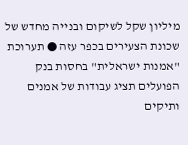מיליון שקל לשיקום ובנייה מחדש של שכונת הצעירים בכפר עזה ● תערוכת "אמנות ישראלית" בחסות בנק הפועלים תציג עבודות של אמנים ותיקים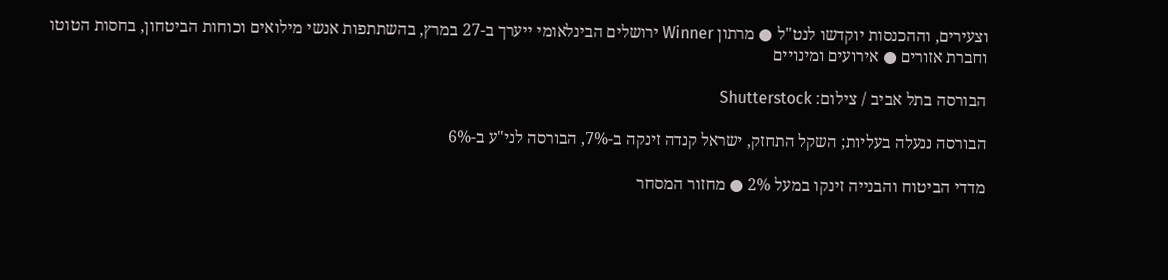וצעירים, וההכנסות יוקדשו לנט"ל ● מרתון Winner ירושלים הבינלאומי ייערך ב-27 במרץ, בהשתתפות אנשי מילואים וכוחות הביטחון, בחסות הטוטו וחברת אזורים ● אירועים ומינויים

הבורסה בתל אביב / צילום: Shutterstock

הבורסה ננעלה בעליות; השקל התחזק, ישראל קנדה זינקה ב-7%, הבורסה לני"ע ב-6%

מדדי הביטוח והבנייה זינקו במעל 2% ● מחזור המסחר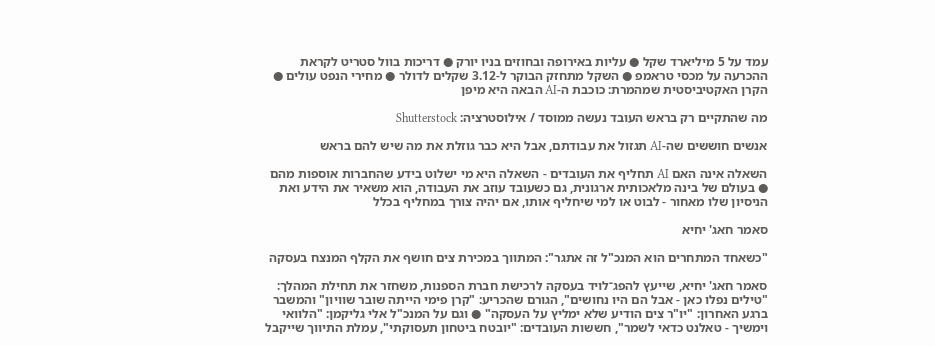עמד על 5 מיליארד שקל ● עליות באירופה ובחוזים בניו יורק ● דריכות בוול סטריט לקראת ההכרעה על מכסי טראמפ ● השקל מתחזק הבוקר ל-3.12 שקלים לדולר ● מחירי הנפט עולים ● הקרן האקטיביסטית שמהמרת: כוכבת ה-AI הבאה היא מיפן

מה שהתקיים רק בראש העובד נעשה ממוסד / אילוסטרציה: Shutterstock

אנשים חוששים שה-AI תגזול את עבודתם, אבל היא כבר גוזלת את מה שיש להם בראש

השאלה אינה האם AI תחליף את העובדים - השאלה היא מי ישלוט בידע שהחברות אוספות מהם ● בעולם של בינה מלאכותית ארגונית, גם כשעובד עוזב את העבודה, הוא משאיר את הידע ואת הניסיון שלו מאחור - לבוט או למי שיחליף אותו, אם יהיה צורך במחליף בכלל

סאמר חאג' יחיא

"כשאחד המתחרים הוא המנכ"ל זה אתגר": המתווך במכירת צים חושף את הקלף המנצח בעסקה

סאמר חאג' יחיא, שייעץ להפג־לויד בעסקה לרכישת חברת הספנות, משחזר את תחילת המהלך: "טילים נפלו כאן - אבל הם היו נחושים", הגורם שהכריע: "קרן פימי הייתה שובר שוויון" והמשבר ברגע האחרון: "יו"ר צים הודיע שלא ימליץ על העסקה" ● וגם על המנכ"ל אלי גליקמן: "הלוואי וימשיך - טאלנט כדאי לשמר", חששות העובדים: "יובטח ביטחון תעסוקתי", עמלת התיווך שייקבל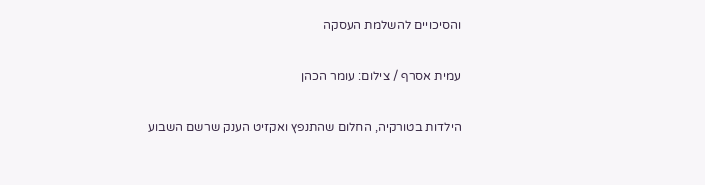והסיכויים להשלמת העסקה

עמית אסרף / צילום: עומר הכהן

הילדות בטורקיה, החלום שהתנפץ ואקזיט הענק שרשם השבוע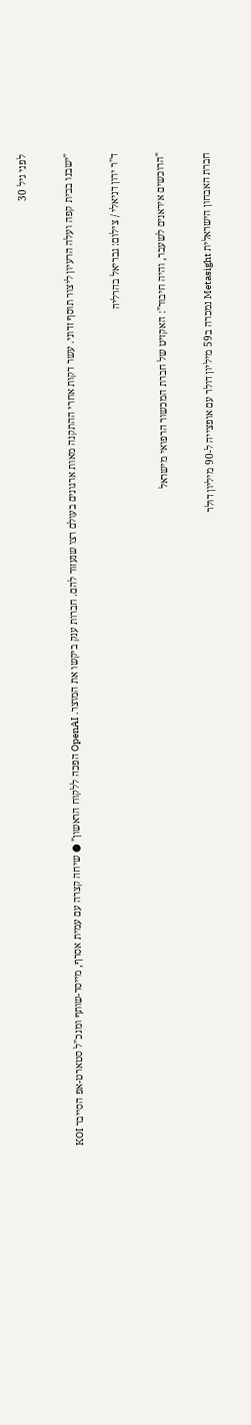לפני גיל 30

"ישבנו בבית קפה ועלה הרעיון ליצור תוסף זדוני. עשר דקות אחרי ההתקנה מאות ארגונים בעולם רצו שנעזור להם. חברות ענק ביקשו את המוצר. OpenAI הפכה ללקוח הראשון" ● שיחה קצרה עם עמית אסרף, מייסד-שותף ומנכ"ל סטארט-אפ הסייבר KOI

ד''ר ירון דניאלי / צילום: גבריאל בהרליה

"הרוכשים איראנים לשעבר, והיה חיבור": האקזיט של חברת המכשור הרפואי מישראל

חברת האבחון הישראלית Metasight נמכרה ב59 מיליון דולר עם אופצייה ל-90 מיליון דולר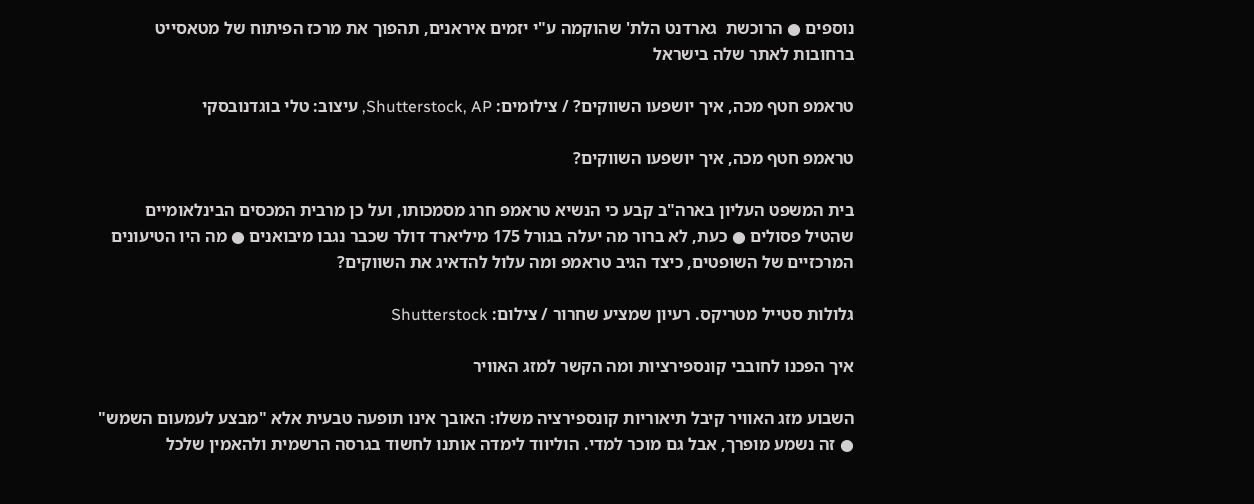נוספים ● הרוכשת  גארדנט הלת' שהוקמה ע"י יזמים איראנים, תהפוך את מרכז הפיתוח של מטאסייט ברחובות לאתר שלה בישראל

טראמפ חטף מכה, איך יושפעו השווקים? / צילומים: Shutterstock, AP, עיצוב: טלי בוגדנובסקי

טראמפ חטף מכה, איך יושפעו השווקים?

בית המשפט העליון בארה"ב קבע כי הנשיא טראמפ חרג מסמכותו, ועל כן מרבית המכסים הבינלאומיים שהטיל פסולים ● כעת, לא ברור מה יעלה בגורל 175 מיליארד דולר שכבר נגבו מיבואנים ● מה היו הטיעונים המרכזיים של השופטים, כיצד הגיב טראמפ ומה עלול להדאיג את השווקים?

גלולות סטייל מטריקס. רעיון שמציע שחרור / צילום: Shutterstock

איך הפכנו לחובבי קונספירציות ומה הקשר למזג האוויר

השבוע מזג האוויר קיבל תיאוריות קונספירציה משלו: האובך אינו תופעה טבעית אלא "מבצע לעמעום השמש" ● זה נשמע מופרך, אבל גם מוכר למדי. הוליווד לימדה אותנו לחשוד בגרסה הרשמית ולהאמין שלכל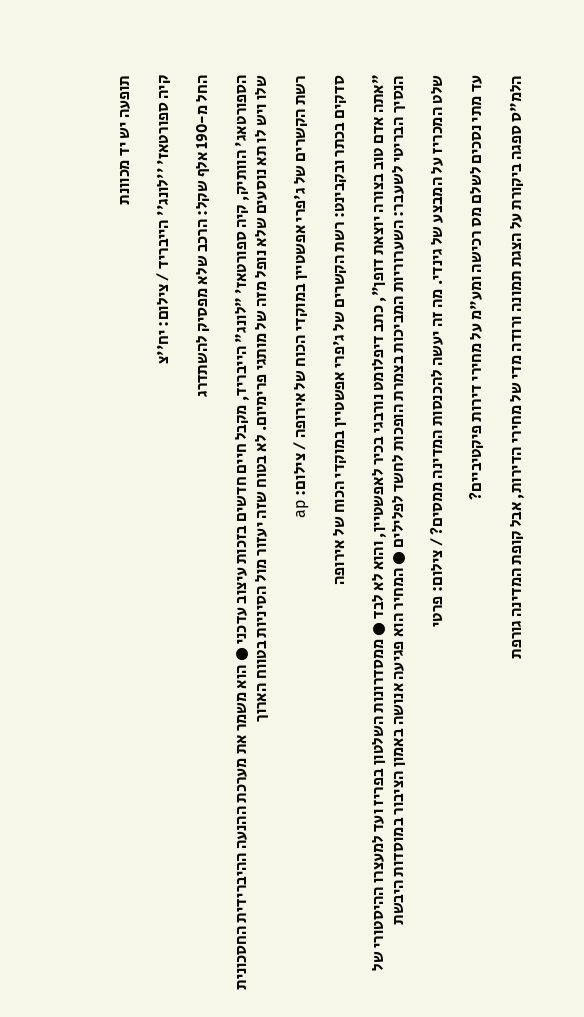תופעה יש יד מכוונת

קיה ספורטאז' ''לונג'' הייבריד / צילום: יח''צ

החל מ-190 אלף שקל: הרכב שלא מפסיק להשתדרג

הספורטאג' הוותיק, קיה ספורטאז' "לונג" הייבריד, מקבל חיים חדשים בזכות עיצוב עדכני ● הוא משמר את מערכת ההנעה ההיברידית החסכונית שלו ויש לו תא נוסעים שלא נופל מזה של מותגי פרימיום. לא בטוח שזה יעזור מול הסיניות בטווח הארוך

רשת הקשרים של ג'פרי אפשטיין במוקדי הכוח של אירופה / צילום: ap

סדקים בכתר ובקבינט: רשת הקשרים של ג'פרי אפשטיין במוקדי הכוח של אירופה

"אתה אדם טוב בצורה יוצאת דופן", כתב דיפלומט נורבגי בכיר לאפשטיין, והוא לא לבד ● ממסדרונות השלטון בפריז ועד למעצרו ההיסטורי של הנסיך הבריטי לשעבר: השערוריות המביכות בצמרת הופכות לחשד לפלילים ● המחיר הוא פגיעה אנושה באמון הציבור במוסדות היבשת

שלט המכריז על המבצע של גינדי. מה זה יעשה להכנסות המדינה ממסים? / צילום: פרטי

עד מתי נסכים לשלם מס רכישה ומע"מ על מחירי דירות פיקטיביים?

הלמ"ס ספגה ביקורת על הצגת תמונה ורודה מדי של מחירי הדירות, אבל קופת המדינה גורפת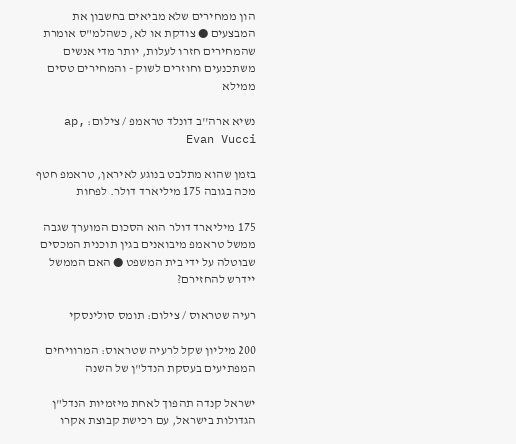הון ממחירים שלא מביאים בחשבון את המבצעים ● צודקת או לא, כשהלמ"ס אומרת שהמחירים חזרו לעלות, יותר מדי אנשים משתכנעים וחוזרים לשוק - והמחירים טסים ממילא

נשיא ארה''ב דונלד טראמפ / צילום: ap, Evan Vucci

בזמן שהוא מתלבט בנוגע לאיראן, טראמפ חטף מכה בגובה 175 מיליארד דולר. לפחות

175 מיליארד דולר הוא הסכום המוערך שגבה ממשל טראמפ מיבואנים בגין תוכנית המכסים שבוטלה על ידי בית המשפט ● האם הממשל יידרש להחזירם?

רעיה שטראוס / צילום: תומס סולינסקי

200 מיליון שקל לרעיה שטראוס: המרוויחים המפתיעים בעסקת הנדל"ן של השנה

ישראל קנדה תהפוך לאחת מיזמיות הנדל"ן הגדולות בישראל, עם רכישת קבוצת אקרו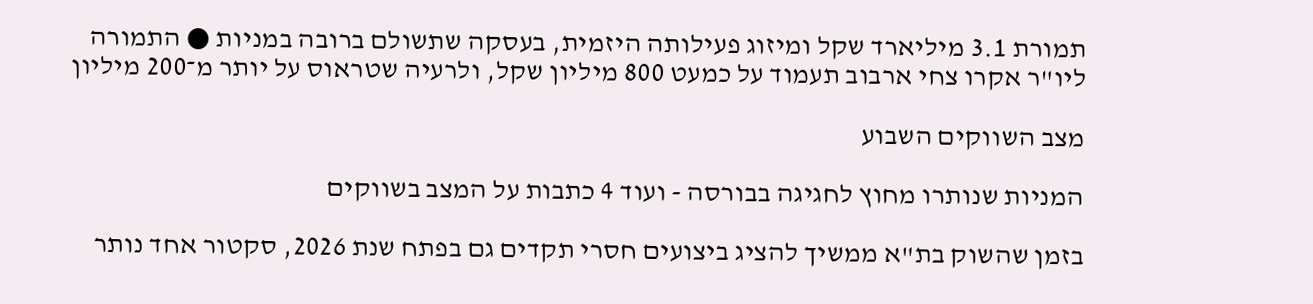תמורת 3.1 מיליארד שקל ומיזוג פעילותה היזמית, בעסקה שתשולם ברובה במניות ● התמורה ליו"ר אקרו צחי ארבוב תעמוד על כמעט 800 מיליון שקל, ולרעיה שטראוס על יותר מ־200 מיליון

מצב השווקים השבוע

המניות שנותרו מחוץ לחגיגה בבורסה - ועוד 4 כתבות על המצב בשווקים

בזמן שהשוק בת"א ממשיך להציג ביצועים חסרי תקדים גם בפתח שנת 2026, סקטור אחד נותר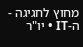מחוץ לחגיגה - ה-IT • יו"ר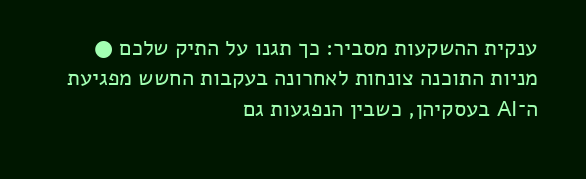ענקית ההשקעות מסביר: כך תגנו על התיק שלכם ● מניות התוכנה צונחות לאחרונה בעקבות החשש מפגיעת ה־AI בעסקיהן, כשבין הנפגעות גם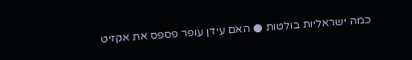כמה ישראליות בולטות ● האם עידן עופר פספס את אקזיט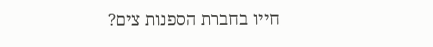חייו בחברת הספנות צים?